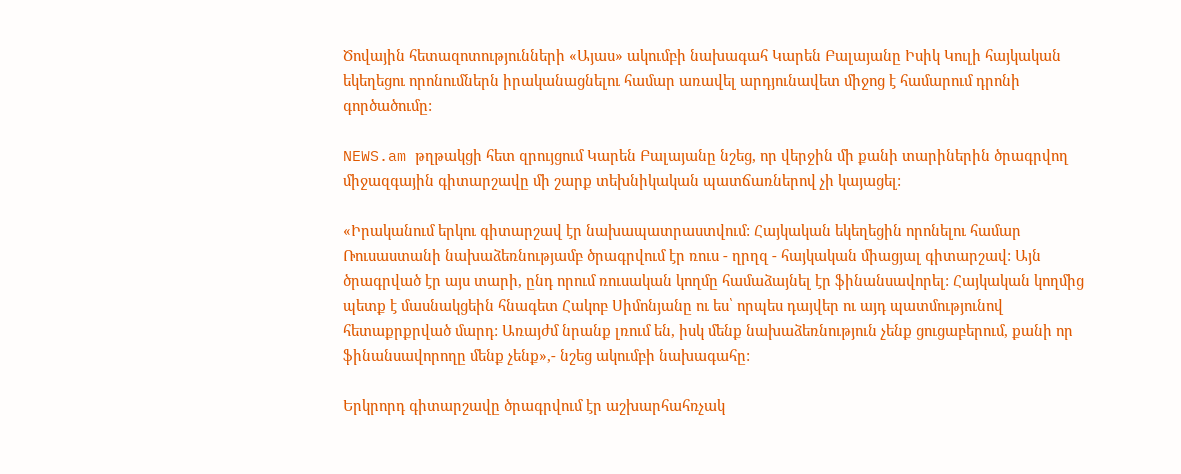Ծովային հետազոտությունների «Այաս» ակումբի նախագահ Կարեն Բալայանը Իսիկ Կուլի հայկական եկեղեցու որոնումներն իրականացնելու համար առավել արդյունավետ միջոց է համարում դրոնի գործածումը:

NEWS.am թղթակցի հետ զրույցում Կարեն Բալայանը նշեց, որ վերջին մի քանի տարիներին ծրագրվող միջազգային գիտարշավը մի շարք տեխնիկական պատճառներով չի կայացել:

«Իրականում երկու գիտարշավ էր նախապատրաստվում: Հայկական եկեղեցին որոնելու համար Ռուսաստանի նախաձեռնությամբ ծրագրվում էր ռուս - ղրղզ - հայկական միացյալ գիտարշավ: Այն ծրագրված էր այս տարի, ընդ որում ռուսական կողմը համաձայնել էր ֆինանսավորել: Հայկական կողմից պետք է մասնակցեին հնագետ Հակոբ Սիմոնյանը ու ես՝ որպես դայվեր ու այդ պատմությունով հետաքրքրված մարդ: Առայժմ նրանք լռում են, իսկ մենք նախաձեռնություն չենք ցուցաբերում, քանի որ ֆինանսավորողը մենք չենք»,- նշեց ակումբի նախագահը:

Երկրորդ գիտարշավը ծրագրվում էր աշխարհահռչակ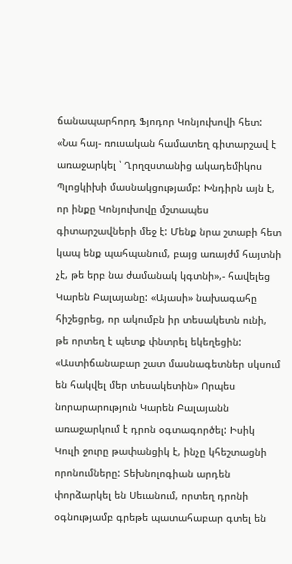ճանապարհորդ Ֆյոդոր Կոնյուխովի հետ: «Նա հայ- ռուսական համատեղ գիտարշավ է առաջարկել ՝ Ղրղզստանից ակադեմիկոս Պլոցկիխի մասնակցությամբ: Խնդիրն այն է, որ ինքը Կոնյուխովը մշտապես գիտարշավների մեջ է: Մենք նրա շտաբի հետ կապ ենք պահպանում, բայց առայժմ հայտնի չէ, թե երբ նա ժամանակ կգտնի»,- հավելեց Կարեն Բալայանը: «Այասի» նախագահը հիշեցրեց, որ ակումբն իր տեսակետն ունի, թե որտեղ է պետք փնտրել եկեղեցին: «Աստիճանաբար շատ մասնագետներ սկսում են հակվել մեր տեսակետին» Որպես նորարարություն Կարեն Բալայանն առաջարկում է դրոն օգտագործել: Իսիկ Կուլի ջուրը թափանցիկ է, ինչը կհեշտացնի որոնումները: Տեխնոլոգիան արդեն փորձարկել են Սեւանում, որտեղ դրոնի օգնությամբ գրեթե պատահաբար գտել են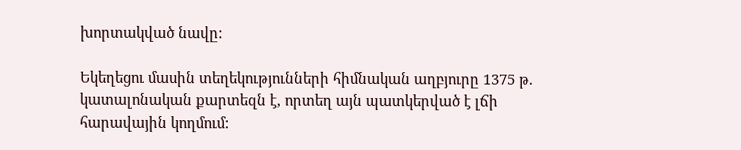խորտակված նավը:

Եկեղեցու մասին տեղեկությունների հիմնական աղբյուրը 1375 թ. կատալոնական քարտեզն է, որտեղ այն պատկերված է լճի հարավային կողմում: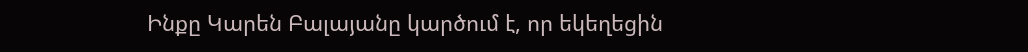Ինքը Կարեն Բալայանը կարծում է, որ եկեղեցին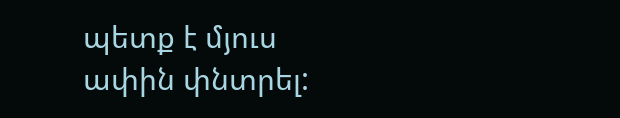պետք է մյուս ափին փնտրել: